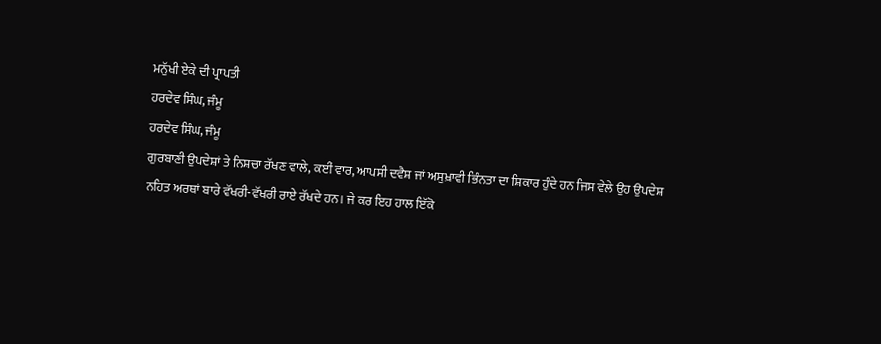ਮਨੁੱਖੀ ਏਕੇ ਦੀ ਪ੍ਰਾਪਤੀ
ਹਰਦੇਵ ਸਿੰਘ, ਜੰਮੂ
ਹਰਦੇਵ ਸਿੰਘ, ਜੰਮੂ
ਗੁਰਬਾਣੀ ਉਪਦੇਸ਼ਾਂ ਤੇ ਨਿਸ਼ਚਾ ਰੱਖਣ ਵਾਲੇ, ਕਈਂ ਵਾਰ, ਆਪਸੀ ਦਵੈਸ਼ ਜਾਂ ਅਸੁਖ਼ਾਵੀ ਭਿੰਨਤਾ ਦਾ ਸ਼ਿਕਾਰ ਹੁੰਦੇ ਹਨ ਜਿਸ ਵੇਲੇ ਉਹ ਉਪਦੇਸ਼ ਨਹਿਤ ਅਰਥਾਂ ਬਾਰੇ ਵੱਖਰੀ-ਵੱਖਰੀ ਰਾਏ ਰੱਖਦੇ ਹਨ। ਜੇ ਕਰ ਇਹ ਹਾਲ ਇੱਕੋ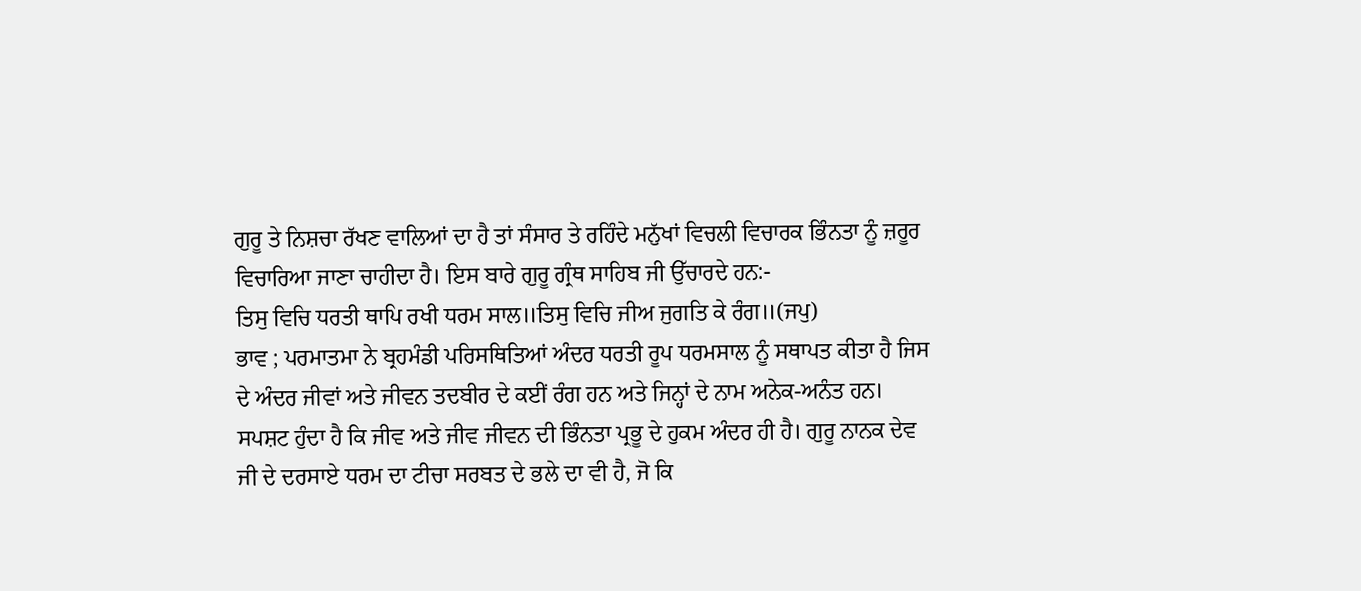ਗੁਰੂ ਤੇ ਨਿਸ਼ਚਾ ਰੱਖਣ ਵਾਲਿਆਂ ਦਾ ਹੈ ਤਾਂ ਸੰਸਾਰ ਤੇ ਰਹਿੰਦੇ ਮਨੁੱਖਾਂ ਵਿਚਲੀ ਵਿਚਾਰਕ ਭਿੰਨਤਾ ਨੂੰ ਜ਼ਰੂਰ ਵਿਚਾਰਿਆ ਜਾਣਾ ਚਾਹੀਦਾ ਹੈ। ਇਸ ਬਾਰੇ ਗੁਰੂ ਗ੍ਰੰਥ ਸਾਹਿਬ ਜੀ ਉੱਚਾਰਦੇ ਹਨ:-
ਤਿਸੁ ਵਿਚਿ ਧਰਤੀ ਥਾਪਿ ਰਖੀ ਧਰਮ ਸਾਲ॥ਤਿਸੁ ਵਿਚਿ ਜੀਅ ਜੁਗਤਿ ਕੇ ਰੰਗ॥(ਜਪੁ)
ਭਾਵ ; ਪਰਮਾਤਮਾ ਨੇ ਬ੍ਰਹਮੰਡੀ ਪਰਿਸਥਿਤਿਆਂ ਅੰਦਰ ਧਰਤੀ ਰੂਪ ਧਰਮਸਾਲ ਨੂੰ ਸਥਾਪਤ ਕੀਤਾ ਹੈ ਜਿਸ ਦੇ ਅੰਦਰ ਜੀਵਾਂ ਅਤੇ ਜੀਵਨ ਤਦਬੀਰ ਦੇ ਕਈਂ ਰੰਗ ਹਨ ਅਤੇ ਜਿਨ੍ਹਾਂ ਦੇ ਨਾਮ ਅਨੇਕ-ਅਨੰਤ ਹਨ।
ਸਪਸ਼ਟ ਹੁੰਦਾ ਹੈ ਕਿ ਜੀਵ ਅਤੇ ਜੀਵ ਜੀਵਨ ਦੀ ਭਿੰਨਤਾ ਪ੍ਰਭੂ ਦੇ ਹੁਕਮ ਅੰਦਰ ਹੀ ਹੈ। ਗੁਰੂ ਨਾਨਕ ਦੇਵ ਜੀ ਦੇ ਦਰਸਾਏ ਧਰਮ ਦਾ ਟੀਚਾ ਸਰਬਤ ਦੇ ਭਲੇ ਦਾ ਵੀ ਹੈ, ਜੋ ਕਿ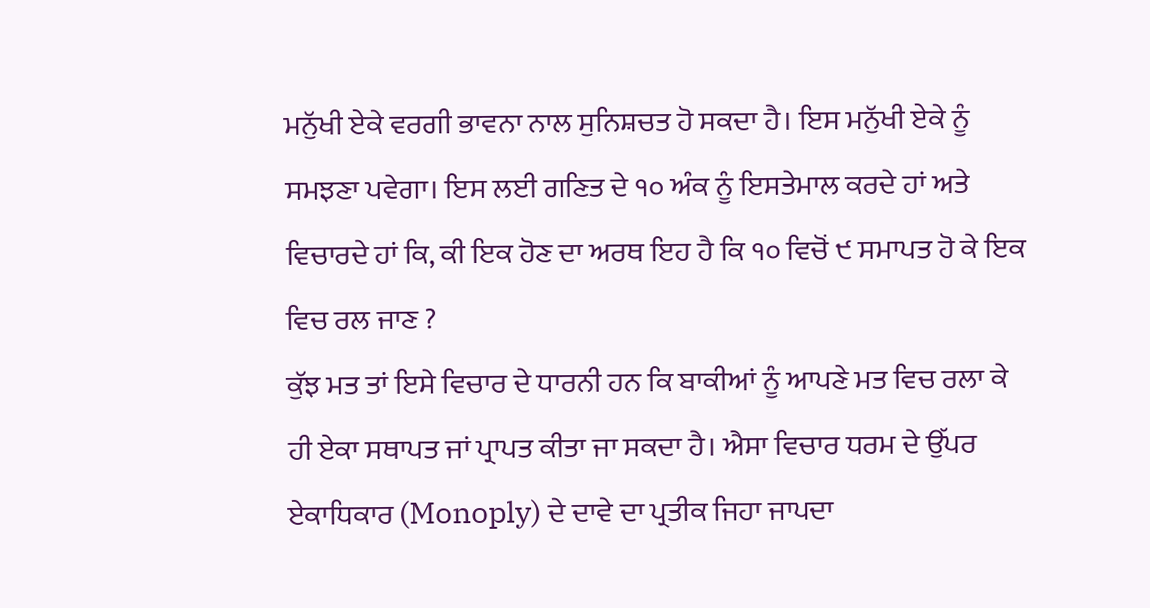ਮਨੁੱਖੀ ਏਕੇ ਵਰਗੀ ਭਾਵਨਾ ਨਾਲ ਸੁਨਿਸ਼ਚਤ ਹੋ ਸਕਦਾ ਹੈ। ਇਸ ਮਨੁੱਖੀ ਏਕੇ ਨੂੰ ਸਮਝਣਾ ਪਵੇਗਾ। ਇਸ ਲਈ ਗਣਿਤ ਦੇ ੧੦ ਅੰਕ ਨੂੰ ਇਸਤੇਮਾਲ ਕਰਦੇ ਹਾਂ ਅਤੇ ਵਿਚਾਰਦੇ ਹਾਂ ਕਿ, ਕੀ ਇਕ ਹੋਣ ਦਾ ਅਰਥ ਇਹ ਹੈ ਕਿ ੧੦ ਵਿਚੋਂ ੯ ਸਮਾਪਤ ਹੋ ਕੇ ਇਕ ਵਿਚ ਰਲ ਜਾਣ ?
ਕੁੱਝ ਮਤ ਤਾਂ ਇਸੇ ਵਿਚਾਰ ਦੇ ਧਾਰਨੀ ਹਨ ਕਿ ਬਾਕੀਆਂ ਨੂੰ ਆਪਣੇ ਮਤ ਵਿਚ ਰਲਾ ਕੇ ਹੀ ਏਕਾ ਸਥਾਪਤ ਜਾਂ ਪ੍ਰਾਪਤ ਕੀਤਾ ਜਾ ਸਕਦਾ ਹੈ। ਐਸਾ ਵਿਚਾਰ ਧਰਮ ਦੇ ਉੱਪਰ ਏਕਾਧਿਕਾਰ (Monoply) ਦੇ ਦਾਵੇ ਦਾ ਪ੍ਰਤੀਕ ਜਿਹਾ ਜਾਪਦਾ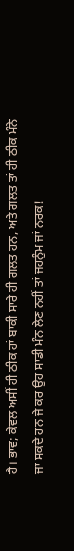ਹੈ। ਭਾਵ; ਕੇਵਲ ਅਸੀਂ ਹੀ ਠੀਕ ਹਾਂ ਬਾਕੀ ਸਾਰੇ ਹੀ ਗਲਤ ਹਨ, ਅਤੇ ਗਲਤ ਤਾਂ ਹੀ ਠੀਕ ਮੰਨੇ ਜਾ ਸਕਦੇ ਹਨ ਜੇ ਕਰ ਉਹ ਸਾਡੀ ਮੰਨ ਲੇਣ ਨਹੀਂ ਤਾਂ ਜਹਨੁੰਮ ਜਾਂ ਨਰਕ!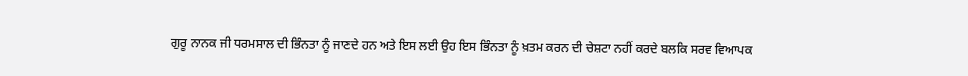ਗੁਰੂ ਨਾਨਕ ਜੀ ਧਰਮਸਾਲ ਦੀ ਭਿੰਨਤਾ ਨੂੰ ਜਾਣਦੇ ਹਨ ਅਤੇ ਇਸ ਲਈ ਉਹ ਇਸ ਭਿੰਨਤਾ ਨੂੰ ਖ਼ਤਮ ਕਰਨ ਦੀ ਚੇਸ਼ਟਾ ਨਹੀਂ ਕਰਦੇ ਬਲਕਿ ਸਰਵ ਵਿਆਪਕ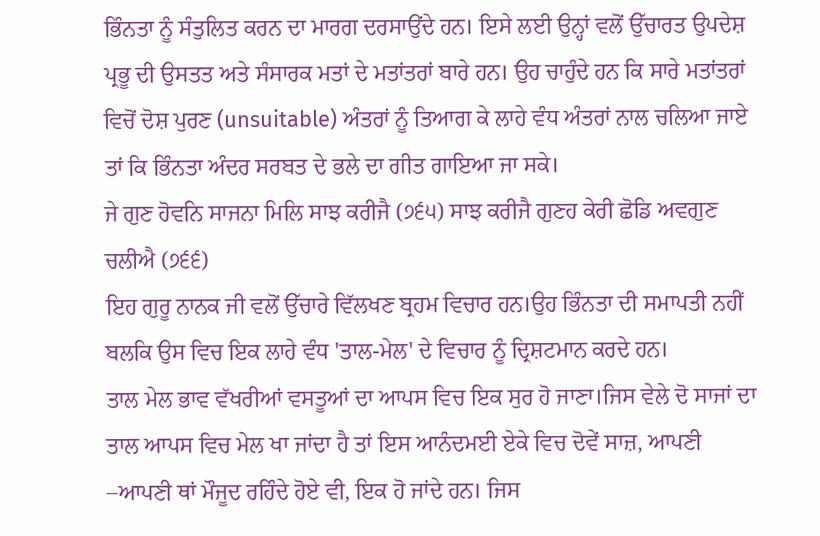ਭਿੰਨਤਾ ਨੂੰ ਸੰਤੁਲਿਤ ਕਰਨ ਦਾ ਮਾਰਗ ਦਰਸਾਉਂਦੇ ਹਨ। ਇਸੇ ਲਈ ਉਨ੍ਹਾਂ ਵਲੋਂ ਉੱਚਾਰਤ ਉਪਦੇਸ਼ ਪ੍ਰਭੂ ਦੀ ਉਸਤਤ ਅਤੇ ਸੰਸਾਰਕ ਮਤਾਂ ਦੇ ਮਤਾਂਤਰਾਂ ਬਾਰੇ ਹਨ। ਉਹ ਚਾਹੁੰਦੇ ਹਨ ਕਿ ਸਾਰੇ ਮਤਾਂਤਰਾਂ ਵਿਚੋਂ ਦੋਸ਼ ਪੁਰਣ (unsuitable) ਅੰਤਰਾਂ ਨੂੰ ਤਿਆਗ ਕੇ ਲਾਹੇ ਵੰਧ ਅੰਤਰਾਂ ਨਾਲ ਚਲਿਆ ਜਾਏ ਤਾਂ ਕਿ ਭਿੰਨਤਾ ਅੰਦਰ ਸਰਬਤ ਦੇ ਭਲੇ ਦਾ ਗੀਤ ਗਾਇਆ ਜਾ ਸਕੇ।
ਜੇ ਗੁਣ ਹੋਵਨਿ ਸਾਜਨਾ ਮਿਲਿ ਸਾਝ ਕਰੀਜੈ (੭੬੫) ਸਾਝ ਕਰੀਜੈ ਗੁਣਹ ਕੇਰੀ ਛੋਡਿ ਅਵਗੁਣ ਚਲੀਐ (੭੬੬)
ਇਹ ਗੁਰੂ ਨਾਨਕ ਜੀ ਵਲੋਂ ਉੱਚਾਰੇ ਵਿੱਲਖਣ ਬ੍ਰਹਮ ਵਿਚਾਰ ਹਨ।ਉਹ ਭਿੰਨਤਾ ਦੀ ਸਮਾਪਤੀ ਨਹੀਂ ਬਲਕਿ ਉਸ ਵਿਚ ਇਕ ਲਾਹੇ ਵੰਧ 'ਤਾਲ-ਮੇਲ' ਦੇ ਵਿਚਾਰ ਨੂੰ ਦ੍ਰਿਸ਼ਟਮਾਨ ਕਰਦੇ ਹਨ।
ਤਾਲ ਮੇਲ ਭਾਵ ਵੱਖਰੀਆਂ ਵਸਤੂਆਂ ਦਾ ਆਪਸ ਵਿਚ ਇਕ ਸੁਰ ਹੋ ਜਾਣਾ।ਜਿਸ ਵੇਲੇ ਦੋ ਸਾਜਾਂ ਦਾ ਤਾਲ ਆਪਸ ਵਿਚ ਮੇਲ ਖਾ ਜਾਂਦਾ ਹੈ ਤਾਂ ਇਸ ਆਨੰਦਮਈ ਏਕੇ ਵਿਚ ਦੋਵੇਂ ਸਾਜ਼, ਆਪਣੀ –ਆਪਣੀ ਥਾਂ ਮੌਜੂਦ ਰਹਿੰਦੇ ਹੋਏ ਵੀ, ਇਕ ਹੋ ਜਾਂਦੇ ਹਨ। ਜਿਸ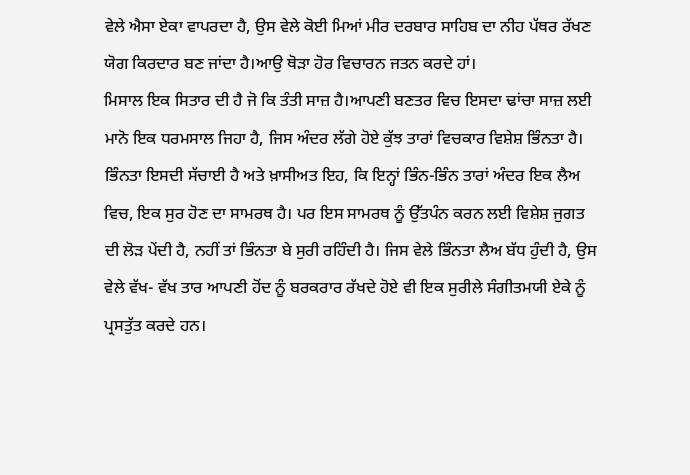ਵੇਲੇ ਐਸਾ ਏਕਾ ਵਾਪਰਦਾ ਹੈ, ਉਸ ਵੇਲੇ ਕੋਈ ਮਿਆਂ ਮੀਰ ਦਰਬਾਰ ਸਾਹਿਬ ਦਾ ਨੀਹ ਪੱਥਰ ਰੱਖਣ ਯੋਗ ਕਿਰਦਾਰ ਬਣ ਜਾਂਦਾ ਹੈ।ਆਉ ਥੋੜਾ ਹੋਰ ਵਿਚਾਰਨ ਜਤਨ ਕਰਦੇ ਹਾਂ।
ਮਿਸਾਲ ਇਕ ਸਿਤਾਰ ਦੀ ਹੈ ਜੋ ਕਿ ਤੰਤੀ ਸਾਜ਼ ਹੈ।ਆਪਣੀ ਬਣਤਰ ਵਿਚ ਇਸਦਾ ਢਾਂਚਾ ਸਾਜ਼ ਲਈ ਮਾਨੋ ਇਕ ਧਰਮਸਾਲ ਜਿਹਾ ਹੈ, ਜਿਸ ਅੰਦਰ ਲੱਗੇ ਹੋਏ ਕੁੱਝ ਤਾਰਾਂ ਵਿਚਕਾਰ ਵਿਸ਼ੇਸ਼ ਭਿੰਨਤਾ ਹੈ। ਭਿੰਨਤਾ ਇਸਦੀ ਸੱਚਾਈ ਹੈ ਅਤੇ ਖ਼ਾਸੀਅਤ ਇਹ, ਕਿ ਇਨ੍ਹਾਂ ਭਿੰਨ-ਭਿੰਨ ਤਾਰਾਂ ਅੰਦਰ ਇਕ ਲੈਅ ਵਿਚ, ਇਕ ਸੁਰ ਹੋਣ ਦਾ ਸਾਮਰਥ ਹੈ। ਪਰ ਇਸ ਸਾਮਰਥ ਨੂੰ ਉੱਤਪੰਨ ਕਰਨ ਲਈ ਵਿਸ਼ੇਸ਼ ਜੁਗਤ ਦੀ ਲੋੜ ਪੇਂਦੀ ਹੈ, ਨਹੀਂ ਤਾਂ ਭਿੰਨਤਾ ਬੇ ਸੁਰੀ ਰਹਿੰਦੀ ਹੈ। ਜਿਸ ਵੇਲੇ ਭਿੰਨਤਾ ਲੈਅ ਬੱਧ ਹੁੰਦੀ ਹੈ, ਉਸ ਵੇਲੇ ਵੱਖ- ਵੱਖ ਤਾਰ ਆਪਣੀ ਹੋਂਦ ਨੂੰ ਬਰਕਰਾਰ ਰੱਖਦੇ ਹੋਏ ਵੀ ਇਕ ਸੁਰੀਲੇ ਸੰਗੀਤਮਯੀ ਏਕੇ ਨੂੰ ਪ੍ਰਸਤੁੱਤ ਕਰਦੇ ਹਨ।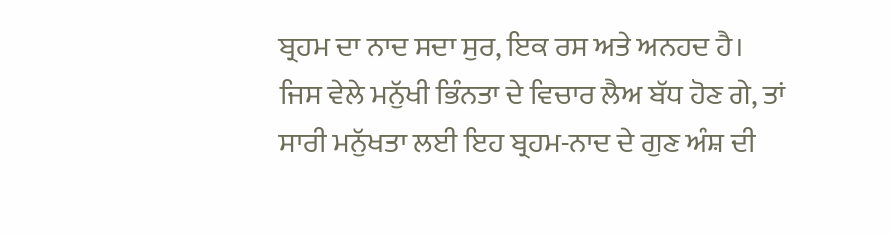ਬ੍ਰਹਮ ਦਾ ਨਾਦ ਸਦਾ ਸੁਰ, ਇਕ ਰਸ ਅਤੇ ਅਨਹਦ ਹੈ। ਜਿਸ ਵੇਲੇ ਮਨੁੱਖੀ ਭਿੰਨਤਾ ਦੇ ਵਿਚਾਰ ਲੈਅ ਬੱਧ ਹੋਣ ਗੇ, ਤਾਂ ਸਾਰੀ ਮਨੁੱਖਤਾ ਲਈ ਇਹ ਬ੍ਰਹਮ-ਨਾਦ ਦੇ ਗੁਣ ਅੰਸ਼ ਦੀ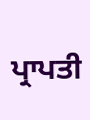ਪ੍ਰਾਪਤੀ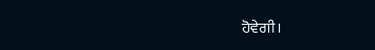ਹੋਵੇਗੀ।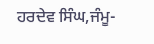ਹਰਦੇਵ ਸਿੰਘ,ਜੰਮੂ-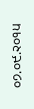੦੭.੦੯.੨੦੧੫